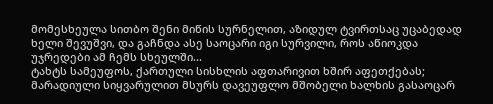მომესხეულა სითბო შენი მიწის სურნელით, აზიდულ ტვირთსაც უცაბედად ხელი შევუშვი, და გაჩნდა ასე საოცარი იგი სურვილი, როს აწიოკდა უჯრედები ამ ჩემს სხეულში...
ტახტს სამეუფოს, ქართული სისხლის აფთარივით ხშირ აფეთქებას; მარადიული სიყვარულით მსურს დავეუფლო მშობელი ხალხის გასაოცარ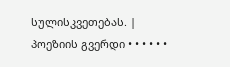სულისკვეთებას. |
პოეზიის გვერდი • • • • • •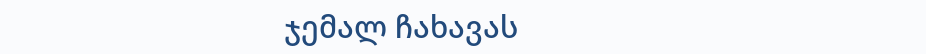ჯემალ ჩახავას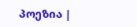პოეზია |